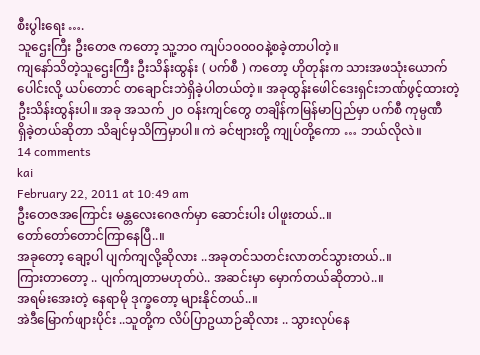စီးပွါးရေး ….
သူဌေးကြီး ဦးတေဇ ကတော့ သူ့ဘဝ ကျပ်၁၀၀၀ဝနဲ့စခဲ့တာပါတဲ့။
ကျနော်သိတဲ့သူဌေးကြီး ဦးသိန်းထွန်း ( ပက်စီ ) ကတော့ ဟိုတုန်းက သားအဖသုံးယောက်
ပေါင်းလို့ ယပ်တောင် တချောင်းဘဲရှိခဲ့ပါတယ်တဲ့။ အခုထွန်းဖေါင်ဒေးရှင်းဘဏ်ဖွင့်ထားတဲ့
ဦးသိန်းထွန်းပါ။ အခု အသက် ၂ဝ ဝန်းကျင်တွေ တချိန်ကမြန်မာပြည်မှာ ပက်စီ ကုမ္ပဏီ
ရှိခဲ့တယ်ဆိုတာ သိချင်မှသိကြမှာပါ။ ကဲ ခင်ဗျားတို့ ကျုပ်တို့ကော … ဘယ်လိုလဲ။
14 comments
kai
February 22, 2011 at 10:49 am
ဦးတေဇအကြောင်း မန္တလေးဂေဇက်မှာ ဆောင်းပါး ပါဖူးတယ်..။
တော်တော်တောင်ကြာနေပြီ..။
အခုတော့ ချော့ပါ ပျက်ကျလို့ဆိုလား ..အခုတင်သတင်းလာတင်သွားတယ်..။
ကြားတာတော့ .. ပျက်ကျတာမဟုတ်ပဲ.. အဆင်းမှာ မှောက်တယ်ဆိုတာပဲ..။
အရမ်းအေးတဲ့ နေရာမို ဒုက္ခတော့ များနိုင်တယ်..။
အဲဒီမြောက်ဖျားပိုင်း ..သူတို့က လိပ်ပြာဥယာဉ်ဆိုလား .. သွားလုပ်နေ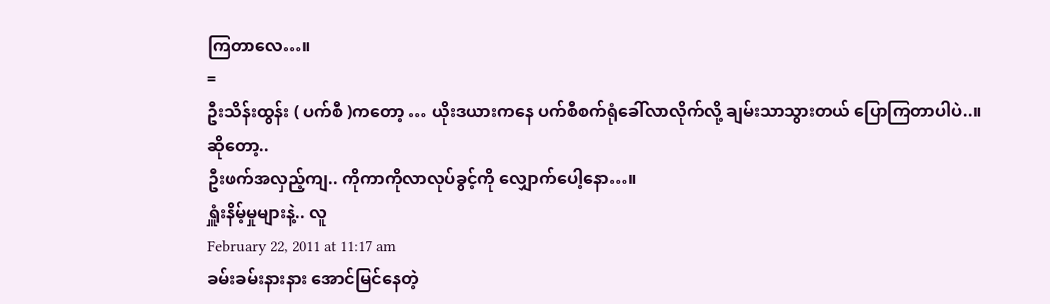ကြတာလေ…။
=
ဦးသိန်းထွန်း ( ပက်စီ )ကတော့ … ယိုးဒယားကနေ ပက်စီစက်ရုံခေါ်လာလိုက်လို့ ချမ်းသာသွားတယ် ပြောကြတာပါပဲ..။
ဆိုတော့..
ဦးဖက်အလှည့်ကျ.. ကိုကာကိုလာလုပ်ခွင့်ကို လျှောက်ပေါ့နော…။
ရှူံးနိမ့်မှုများနဲ့.. လူ
February 22, 2011 at 11:17 am
ခမ်းခမ်းနားနား အောင်မြင်နေတဲ့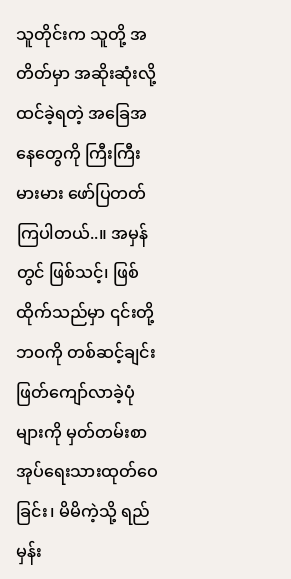သူတိုင်းက သူတို့ အတိတ်မှာ အဆိုးဆုံးလို့ထင်ခဲ့ရတဲ့ အခြေအနေတွေကို ကြီးကြီးမားမား ဖော်ပြတတ်ကြပါတယ်..။ အမှန်တွင် ဖြစ်သင့်၊ ဖြစ်ထိုက်သည်မှာ ၎င်းတို့ဘဝကို တစ်ဆင့်ချင်း ဖြတ်ကျော်လာခဲ့ပုံများကို မှတ်တမ်းစာအုပ်ရေးသားထုတ်ဝေခြင်း၊ မိမိကဲ့သို့ ရည်မှန်း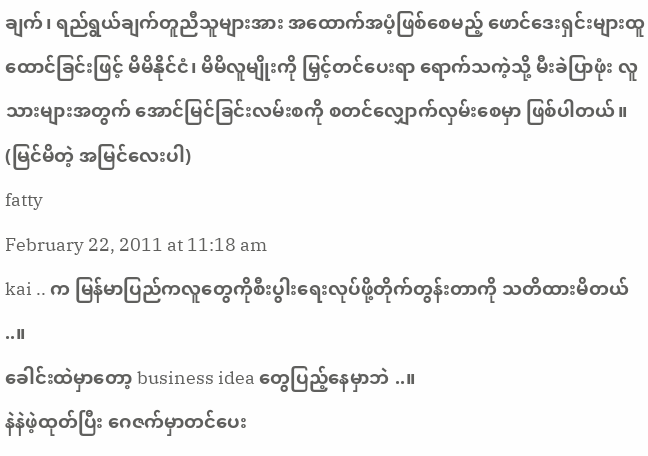ချက်၊ ရည်ရွယ်ချက်တူညီသူများအား အထောက်အပံ့ဖြစ်စေမည့် ဖောင်ဒေးရှင်းများထူထောင်ခြင်းဖြင့် မိမိနိုင်ငံ၊ မိမိလူမျိုးကို မြှင့်တင်ပေးရာ ရောက်သကဲ့သို့ မီးခဲပြာဖုံး လူသားများအတွက် အောင်မြင်ခြင်းလမ်းစကို စတင်လျှောက်လှမ်းစေမှာ ဖြစ်ပါတယ်။
(မြင်မိတဲ့ အမြင်လေးပါ)
fatty
February 22, 2011 at 11:18 am
kai .. က မြန်မာပြည်ကလူတွေကိုစီးပွါးရေးလုပ်ဖို့တိုက်တွန်းတာကို သတိထားမိတယ် ..။
ခေါင်းထဲမှာတော့ business idea တွေပြည့်နေမှာဘဲ ..။
နဲနဲဖဲ့ထုတ်ပြီး ဂေဇက်မှာတင်ပေး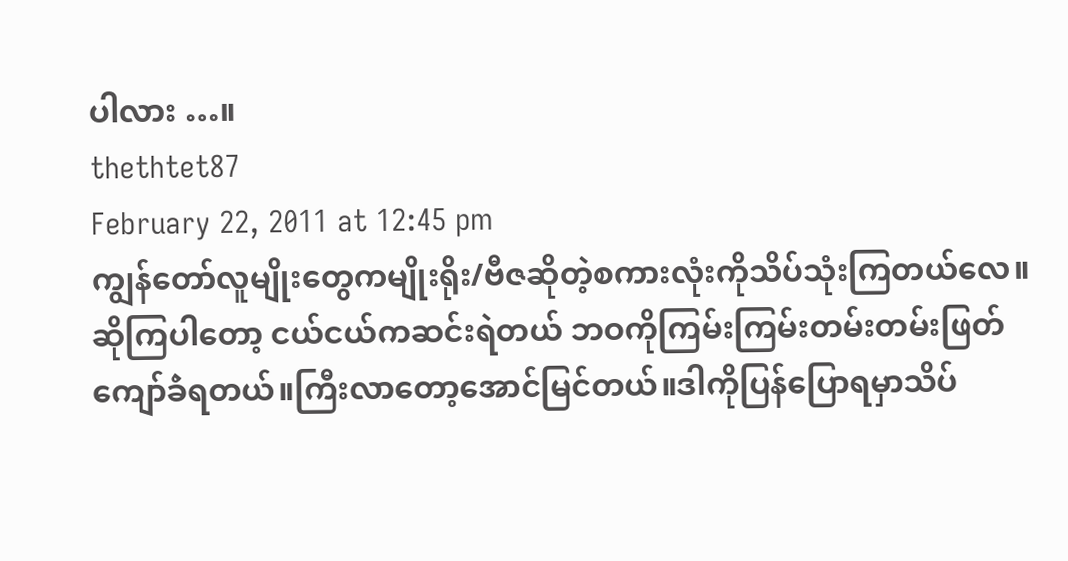ပါလား …။
thethtet87
February 22, 2011 at 12:45 pm
ကျွန်တော်လူမျိုးတွေကမျိုးရိုး/ဗီဇဆိုတဲ့စကားလုံးကိုသိပ်သုံးကြတယ်လေ။
ဆိုကြပါတော့ ငယ်ငယ်ကဆင်းရဲတယ် ဘဝကိုကြမ်းကြမ်းတမ်းတမ်းဖြတ်
ကျော်ခဲံရတယ်။ကြီးလာတော့အောင်မြင်တယ်။ဒါကိုပြန်ပြောရမှာသိပ်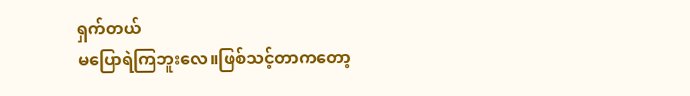ရှက်တယ်
မပြောရဲကြဘူးလေ။ဖြစ်သင့်တာကတော့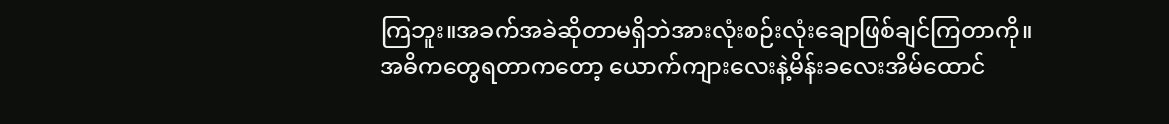ကြဘူး။အခက်အခဲဆိုတာမရှိဘဲအားလုံးစဉ်းလုံးချောဖြစ်ချင်ကြတာကို။
အဓိကတွေရတာကတော့ ယောက်ကျားလေးနဲ့မိန်းခလေးအိမ်ထောင်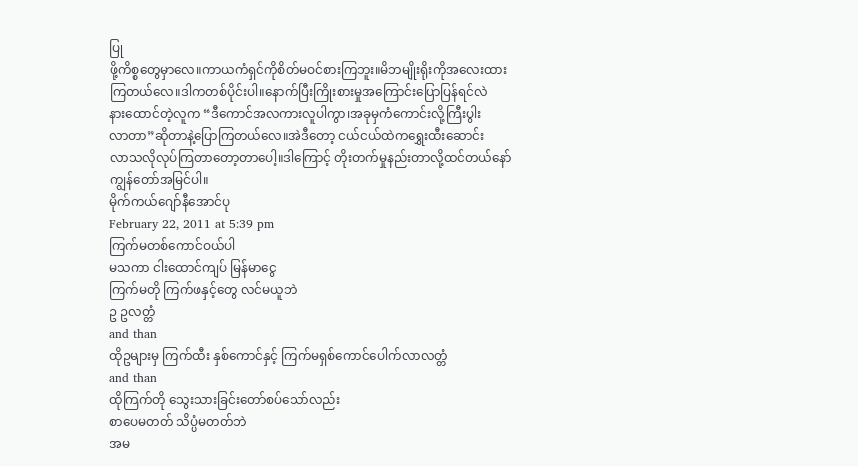ပြု
ဖို့ကိစ္စတွေမှာလေ။ကာယကံရှင်ကိုစိတ်မဝင်စားကြဘူး။မိဘမျိုးရိုးကိုအလေးထား
ကြတယ်လေ။ဒါကတစ်ပိုင်းပါ။နောက်ပြီးကြိုးစားမှုအကြောင်းပြောပြန်ရင်လဲ
နားထောင်တဲ့လူက “ဒီကောင်အလကားလူပါကွာ၊အခုမှကံကောင်းလို့ကြီးပွါး
လာတာ”ဆိုတာနဲ့ပြောကြတယ်လေ။အဲဒီတော့ ငယ်ငယ်ထဲကရွှေးထီးဆောင်း
လာသလိုလုပ်ကြတာတော့တာပေါ့။ဒါကြောင့် တိုးတက်မှုနည်းတာလို့ထင်တယ်နော်
ကျွန်တော်အမြင်ပါ။
မိုက်ကယ်ဂျော်နီအောင်ပု
February 22, 2011 at 5:39 pm
ကြက်မတစ်ကောင်ဝယ်ပါ
မသကာ ငါးထောင်ကျပ် မြန်မာငွေ
ကြက်မတို ကြက်ဖနှင့်တွေ လင်မယူဘဲ
ဥ ဥလတ္တံ
and than
ထိုဥများမှ ကြက်ထီး နှစ်ကောင်နှင့် ကြက်မရှစ်ကောင်ပေါက်လာလတ္တံ
and than
ထိုကြက်တို သွေးသားခြင်းတော်စပ်သော်လည်း
စာပေမတတ် သိပ္ပံမတတ်ဘဲ
အမ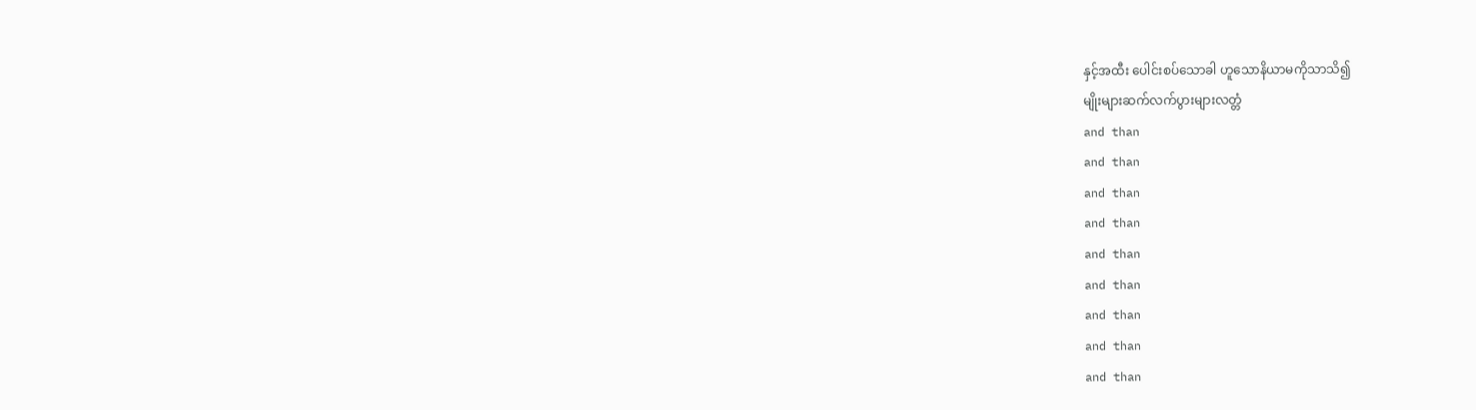နှင့်အထီး ပေါင်းစပ်သောခါ ဟူသောနိယာမကိုသာသိ၍
မျိုးများဆက်လက်ပွားများလတ္တံ
and than
and than
and than
and than
and than
and than
and than
and than
and than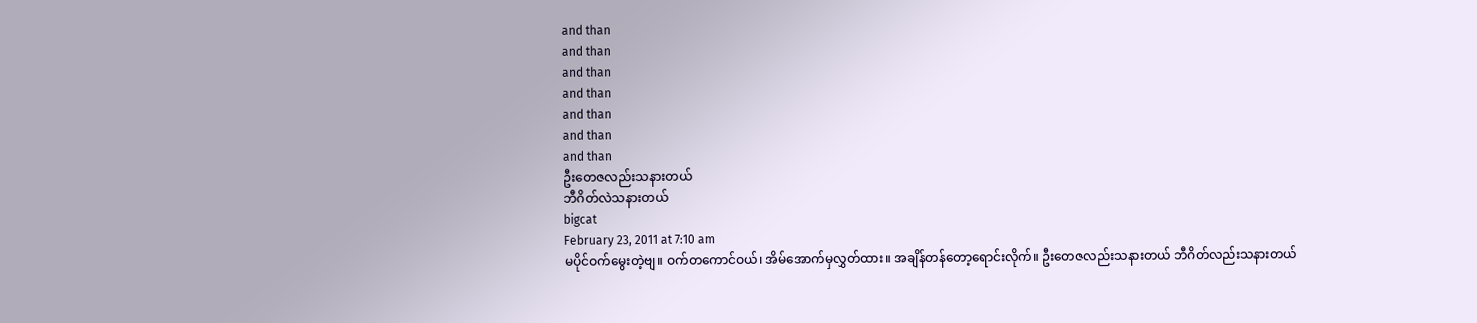and than
and than
and than
and than
and than
and than
and than
ဦးတေဇလည်းသနားတယ်
ဘီဂိတ်လဲသနားတယ်
bigcat
February 23, 2011 at 7:10 am
မပိုင်ဝက်မွေးတဲ့ဗျ။ ဝက်တကောင်ဝယ်၊ အိမ်အောက်မှလွှတ်ထား။ အချိန်တန်တော့ရောင်းလိုက်။ ဦးတေဇလည်းသနားတယ် ဘီဂိတ်လည်းသနားတယ်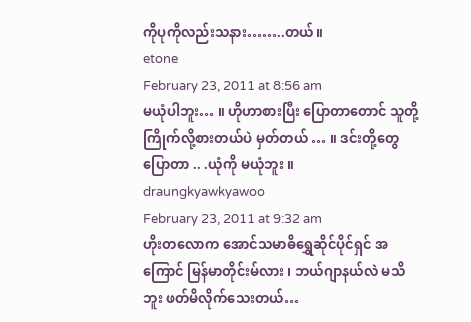ကိုပုကိုလည်းသနား……..တယ်။
etone
February 23, 2011 at 8:56 am
မယုံပါဘူး… ။ ဟိုဟာစားပြီး ပြောတာတောင် သူတို့ ကြိုက်လို့စားတယ်ပဲ မှတ်တယ် … ။ ဒင်းတို့တွေ ပြောတာ .. .ယုံကို မယုံဘူး ။
draungkyawkyawoo
February 23, 2011 at 9:32 am
ဟိုးတလောက အောင်သမာဓိရွှေဆိုင်ပိုင်ရှင် အကြောင် မြန်မာတိုင်းမ်လား ၊ ဘယ်ဂျာနယ်လဲ မသိဘူး ဖတ်မိလိုက်သေးတယ်…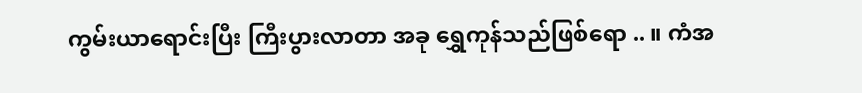ကွမ်းယာရောင်းပြီး ကြီးပွားလာတာ အခု ရွှေကုန်သည်ဖြစ်ရော .. ။ ကံအ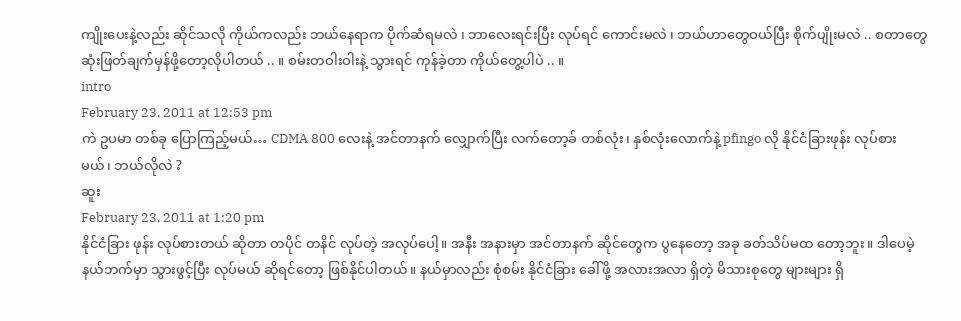ကျိုးပေးနဲ့လည်း ဆိုင်သလို ကိုယ်ကလည်း ဘယ်နေရာက ပိုက်ဆံရမလဲ ၊ ဘာလေးရင်းပြီး လုပ်ရင် ကောင်းမလဲ ၊ ဘယ်ဟာတွေဝယ်ပြီး စိုက်ပျိုးမလဲ .. စတာတွေ ဆုံးဖြတ်ချက်မှန်ဖို့တော့လိုပါတယ် .. ။ စမ်းတဝါးဝါးနဲ့ သွားရင် ကုန်ခဲ့တာ ကိုယ်တွေ့ပါပဲ .. ။
intro
February 23, 2011 at 12:53 pm
ကဲ ဥပမာ တစ်ခု ပြောကြည့်မယ်… CDMA 800 လေးနဲ့ အင်တာနက် လျှောက်ပြီး လက်တော့ခ် တစ်လုံး၊ နှစ်လုံးလောက်နဲ့ pfingo လို နိုင်ငံခြားဖုန်း လုပ်စားမယ်၊ ဘယ်လိုလဲ ?
ဆူး
February 23, 2011 at 1:20 pm
နိုင်ငံခြား ဖုန်း လုပ်စားတယ် ဆိုတာ တပိုင် တနိင် လုပ်တဲ့ အလုပ်ပေါ့။ အနီး အနားမှာ အင်တာနက် ဆိုင်တွေက ပွနေတော့ အခု ခတ်သိပ်မထ တော့ဘူး။ ဒါပေမဲ့ နယ်ဘက်မှာ သွားဖွင့်ပြီး လုပ်မယ် ဆိုရင်တော့ ဖြစ်နိုင်ပါတယ်။ နယ်မှာလည်း စုံစမ်း နိုင်ငံခြား ခေါ်ဖို့ အလားအလာ ရှိတဲ့ မိသားစုတွေ များများ ရှိ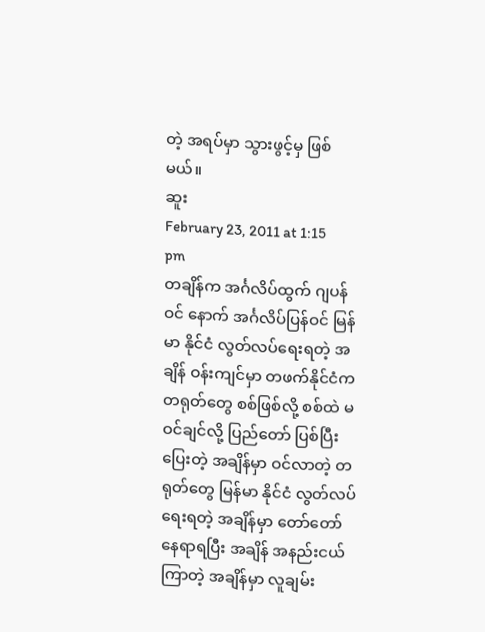တဲ့ အရပ်မှာ သွားဖွင့်မှ ဖြစ်မယ်။
ဆူး
February 23, 2011 at 1:15 pm
တချိန်က အင်္ဂလိပ်ထွက် ဂျပန်ဝင် နောက် အင်္ဂလိပ်ပြန်ဝင် မြန်မာ နိုင်ငံ လွတ်လပ်ရေးရတဲ့ အချိန် ဝန်းကျင်မှာ တဖက်နိုင်ငံက တရုတ်တွေ စစ်ဖြစ်လို့ စစ်ထဲ မဝင်ချင်လို့ ပြည်တော် ပြစ်ပြီး ပြေးတဲ့ အချိန်မှာ ဝင်လာတဲ့ တရုတ်တွေ မြန်မာ နိုင်ငံ လွတ်လပ်ရေးရတဲ့ အချိန်မှာ တော်တော် နေရာရပြီး အချိန် အနည်းငယ် ကြာတဲ့ အချိန်မှာ လူချမ်း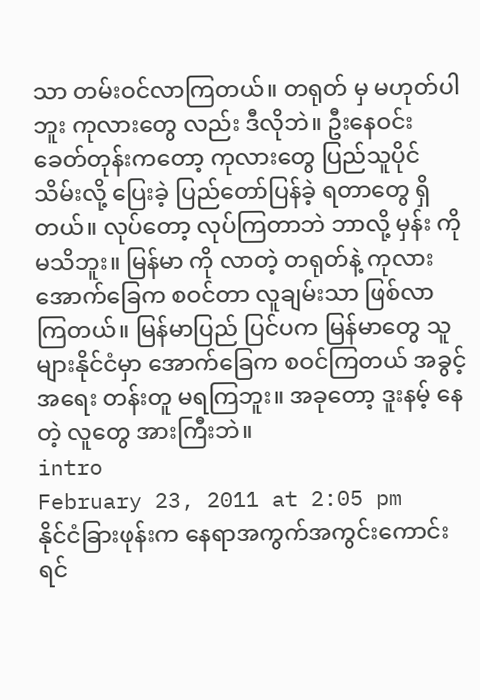သာ တမ်းဝင်လာကြတယ်။ တရုတ် မှ မဟုတ်ပါဘူး ကုလားတွေ လည်း ဒီလိုဘဲ။ ဦးနေဝင်း ခေတ်တုန်းကတော့ ကုလားတွေ ပြည်သူပိုင်သိမ်းလို့ ပြေးခဲ့ ပြည်တော်ပြန်ခဲ့ ရတာတွေ ရှိတယ်။ လုပ်တော့ လုပ်ကြတာဘဲ ဘာလို့ မှန်း ကို မသိဘူး။ မြန်မာ ကို လာတဲ့ တရုတ်နဲ့ ကုလား အောက်ခြေက စဝင်တာ လူချမ်းသာ ဖြစ်လာ ကြတယ်။ မြန်မာပြည် ပြင်ပက မြန်မာတွေ သူများနိုင်ငံမှာ အောက်ခြေက စဝင်ကြတယ် အခွင့် အရေး တန်းတူ မရကြဘူး။ အခုတော့ ဒူးနမ့် နေတဲ့ လူတွေ အားကြီးဘဲ။
intro
February 23, 2011 at 2:05 pm
နိုင်ငံခြားဖုန်းက နေရာအကွက်အကွင်းကောင်းရင်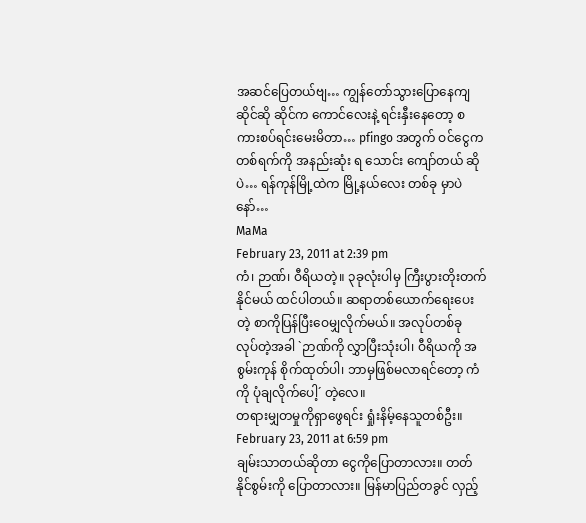အဆင်ပြေတယ်ဗျ… ကျွန်တော်သွားပြောနေကျဆိုင်ဆို ဆိုင်က ကောင်လေးနဲ့ ရင်းနှီးနေတော့ စကားစပ်ရင်းမေးမိတာ… pfingo အတွက် ဝင်ငွေက တစ်ရက်ကို အနည်းဆုံး ရ သောင်း ကျော်တယ် ဆိုပဲ… ရန်ကုန်မြို့ထဲက မြို့နယ်လေး တစ်ခု မှာပဲနော်…
MaMa
February 23, 2011 at 2:39 pm
ကံ၊ ဉာဏ်၊ ဝီရိယတဲ့။ ၃ခုလုံးပါမှ ကြီးပွားတိုးတက်နိုင်မယ် ထင်ပါတယ်။ ဆရာတစ်ယောက်ရေးပေးတဲ့ စာကိုပြန်ပြီးဝေမျှလိုက်မယ်။ အလုပ်တစ်ခု လုပ်တဲ့အခါ `ဉာဏ်ကို လွှာပြီးသုံးပါ၊ ဝီရိယကို အစွမ်းကုန် စိုက်ထုတ်ပါ၊ ဘာမှဖြစ်မလာရင်တော့ ကံကို ပုံချလိုက်ပေါ့´ တဲ့လေ။
တရားမျှတမှုကိုရှာဖွေရင်း ရှုံးနိမ့်နေသူတစ်ဦး။
February 23, 2011 at 6:59 pm
ချမ်းသာတယ်ဆိုတာ ငွေကိုပြောတာလား။ တတ်နိုင်စွမ်းကို ပြောတာလား။ မြန်မာပြည်တခွင် လှည့်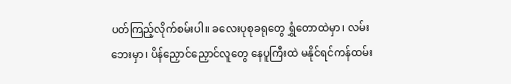ပတ်ကြည့်လိုက်စမ်းပါ။ ခလေးပုစုခရုတွေ ရွှံတောထဲမှာ၊ လမ်းဘေးမှာ၊ ပိန်ညှောင်ညှောင်လူတွေ နေပူကြီးထဲ မနိုင်ရင်ကန်ထမ်း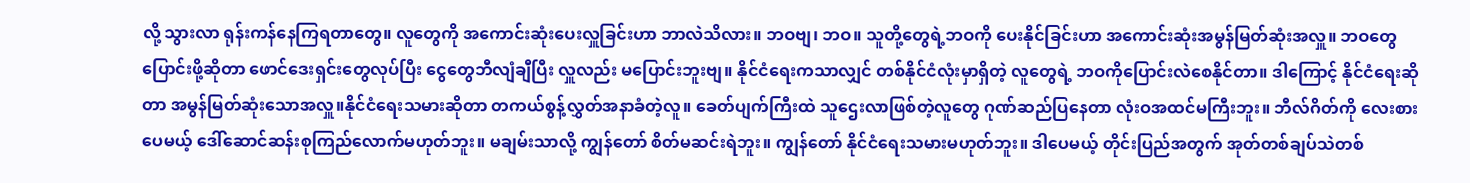လို့ သွားလာ ရုန်းကန်နေကြရတာတွေ။ လူတွေကို အကောင်းဆုံးပေးလှူခြင်းဟာ ဘာလဲသိလား။ ဘဝဗျ၊ ဘဝ။ သူတို့တွေရဲ့ဘဝကို ပေးနိုင်ခြင်းဟာ အကောင်းဆုံးအမွန်မြတ်ဆုံးအလှူ။ ဘဝတွေပြောင်းဖို့ဆိုတာ ဖောင်ဒေးရှင်းတွေလုပ်ပြီး ငွေတွေဘီလျံချီပြီး လှူလည်း မပြောင်းဘူးဗျ။ နိုင်ငံရေးကသာလျှင် တစ်နိုင်ငံလုံးမှာရှိတဲ့ လူတွေရဲ့ ဘဝကိုပြောင်းလဲစေနိုင်တာ။ ဒါကြောင့် နိုင်ငံရေးဆိုတာ အမွန်မြတ်ဆုံးသောအလှူ။နိုင်ငံရေးသမားဆိုတာ တကယ်စွန့်လွှတ်အနာခံတဲ့လူ။ ခေတ်ပျက်ကြီးထဲ သူဌေးလာဖြစ်တဲ့လူတွေ ဂုဏ်ဆည်ပြနေတာ လုံးဝအထင်မကြီးဘူး။ ဘီလ်ဂိတ်ကို လေးစားပေမယ့် ဒေါ်ဆောင်ဆန်းစုကြည်လောက်မဟုတ်ဘူး။ မချမ်းသာလို့ ကျွန်တော် စိတ်မဆင်းရဲဘူး။ ကျွန်တော် နိုင်ငံရေးသမားမဟုတ်ဘူး။ ဒါပေမယ့် တိုင်းပြည်အတွက် အုတ်တစ်ချပ်သဲတစ်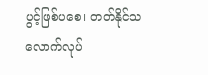ပွင့်ဖြစ်ပစေ၊ တတ်နိုင်သလောက်လုပ်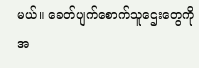မယ်။ ခေတ်ပျက်စောက်သူဌေးတွေကို အ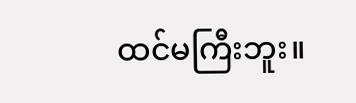ထင်မကြီးဘူး။